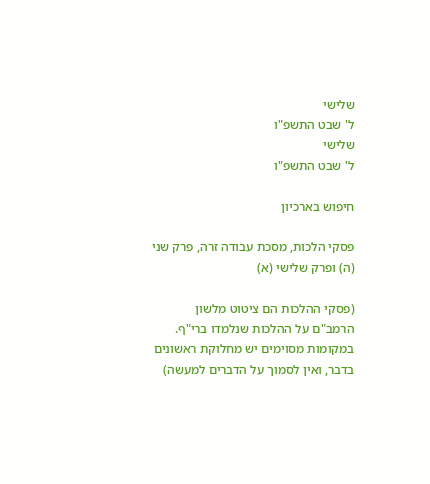שלישי
ל' שבט התשפ"ו
שלישי
ל' שבט התשפ"ו

חיפוש בארכיון

פסקי הלכות, מסכת עבודה זרה, פרק שני (ה) ופרק שלישי (א)

(פסקי ההלכות הם ציטוט מלשון הרמב"ם על ההלכות שנלמדו ברי"ף. במקומות מסוימים יש מחלוקת ראשונים בדבר, ואין לסמוך על הדברים למעשה)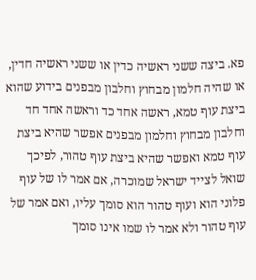פא. ביצה ששני ראשיה כדין או ששני ראשיה חדין, או שהיה חלמון מבחוץ וחלבון מבפנים בידוע שהוא ביצת עוף טמא, ראשה אחד כד וראשה אחד חד וחלבון מבחוץ וחלמון מבפנים אפשר שהיא ביצת עוף טמא ואפשר שהיא ביצת עוף טהור, לפיכך שואל לצייד ישראל שמוכרה, אם אמר לו של עוף פלוני הוא ועוף טהור הוא סומך עליו, ואם אמר של עוף טהור ולא אמר לו שמו אינו סומך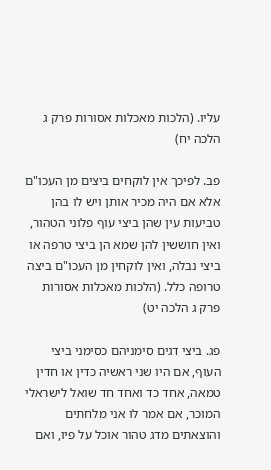עליו. (הלכות מאכלות אסורות פרק ג הלכה יח)

פב. לפיכך אין לוקחים ביצים מן העכו"ם אלא אם היה מכיר אותן ויש לו בהן טביעות עין שהן ביצי עוף פלוני הטהור, ואין חוששין להן שמא הן ביצי טרפה או ביצי נבלה, ואין לוקחין מן העכו"ם ביצה טרופה כלל. (הלכות מאכלות אסורות פרק ג הלכה יט)

פג. ביצי דגים סימניהם כסימני ביצי העוף, אם היו שני ראשיה כדין או חדין טמאה, אחד כד ואחד חד שואל לישראלי המוכר, אם אמר לו אני מלחתים והוצאתים מדג טהור אוכל על פיו, ואם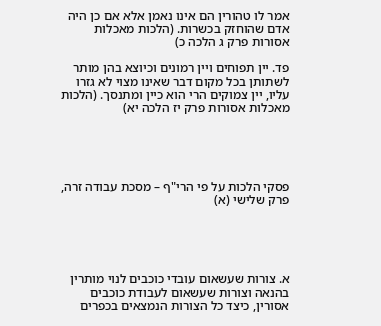אמר לו טהורין הם אינו נאמן אלא אם כן היה אדם שהוחזק בכשרות. (הלכות מאכלות אסורות פרק ג הלכה כ)

פד. יין תפוחים ויין רמונים וכיוצא בהן מותר לשתותן בכל מקום דבר שאינו מצוי לא גזרו עליו, יין צמוקים הרי הוא כיין ומתנסך. (הלכות מאכלות אסורות פרק יז הלכה יא)





פסקי הלכות על פי הרי"ף – מסכת עבודה זרה, פרק שלישי (א)





א. צורות שעשאום עובדי כוכבים לנוי מותרין בהנאה וצורות שעשאום לעבודת כוכבים אסורין, כיצד כל הצורות הנמצאים בכפרים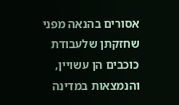אסורים בהנאה מפני שחזקתן שלעבודת כוכבים הן עשויין, והנמצאות במדינה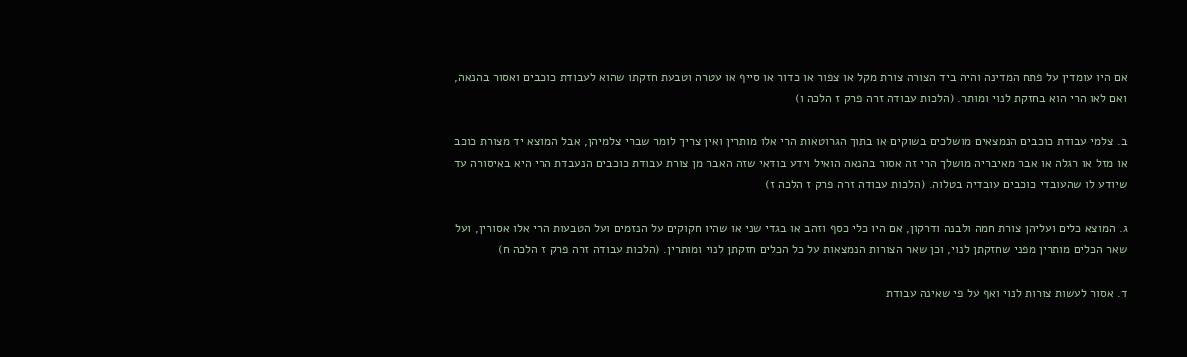אם היו עומדין על פתח המדינה והיה ביד הצורה צורת מקל או צפור או כדור או סייף או עטרה וטבעת חזקתו שהוא לעבודת כוכבים ואסור בהנאה, ואם לאו הרי הוא בחזקת לנוי ומותר. (הלכות עבודה זרה פרק ז הלכה ו)

ב. צלמי עבודת כוכבים הנמצאים מושלכים בשוקים או בתוך הגרוטאות הרי אלו מותרין ואין צריך לומר שברי צלמיהן, אבל המוצא יד מצורת כוכב או מזל או רגלה או אבר מאיבריה מושלך הרי זה אסור בהנאה הואיל וידע בודאי שזה האבר מן צורת עבודת כוכבים הנעבדת הרי היא באיסורה עד שיודע לו שהעובדי כוכבים עובדיה בטלוה. (הלכות עבודה זרה פרק ז הלכה ז)

ג. המוצא כלים ועליהן צורת חמה ולבנה ודרקון, אם היו כלי כסף וזהב או בגדי שני או שהיו חקוקים על הנזמים ועל הטבעות הרי אלו אסורין, ועל שאר הכלים מותרין מפני שחזקתן לנוי, וכן שאר הצורות הנמצאות על כל הכלים חזקתן לנוי ומותרין. (הלכות עבודה זרה פרק ז הלכה ח)

ד. אסור לעשות צורות לנוי ואף על פי שאינה עבודת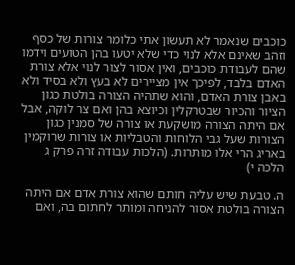כוכבים שנאמר לא תעשון אתי כלומר צורות של כסף וזהב שאינם אלא לנוי כדי שלא יטעו בהן הטועים וידמו שהם לעבודת כוכבים, ואין אסור לצור לנוי אלא צורת האדם בלבד, לפיכך אין מציירים לא בעץ ולא בסיד ולא באבן צורת האדם, והוא שתהיה הצורה בולטת כגון הציור והכיור שבטרקלין וכיוצא בהן ואם צר לוקה, אבל אם היתה הצורה מושקעת או צורה של סמנין כגון הצורות שעל גבי הלוחות והטבליות או צורות שרוקמין באריג הרי אלו מותרות. (הלכות עבודה זרה פרק ג הלכה י)

ה. טבעת שיש עליה חותם שהוא צורת אדם אם היתה הצורה בולטת אסור להניחה ומותר לחתום בה, ואם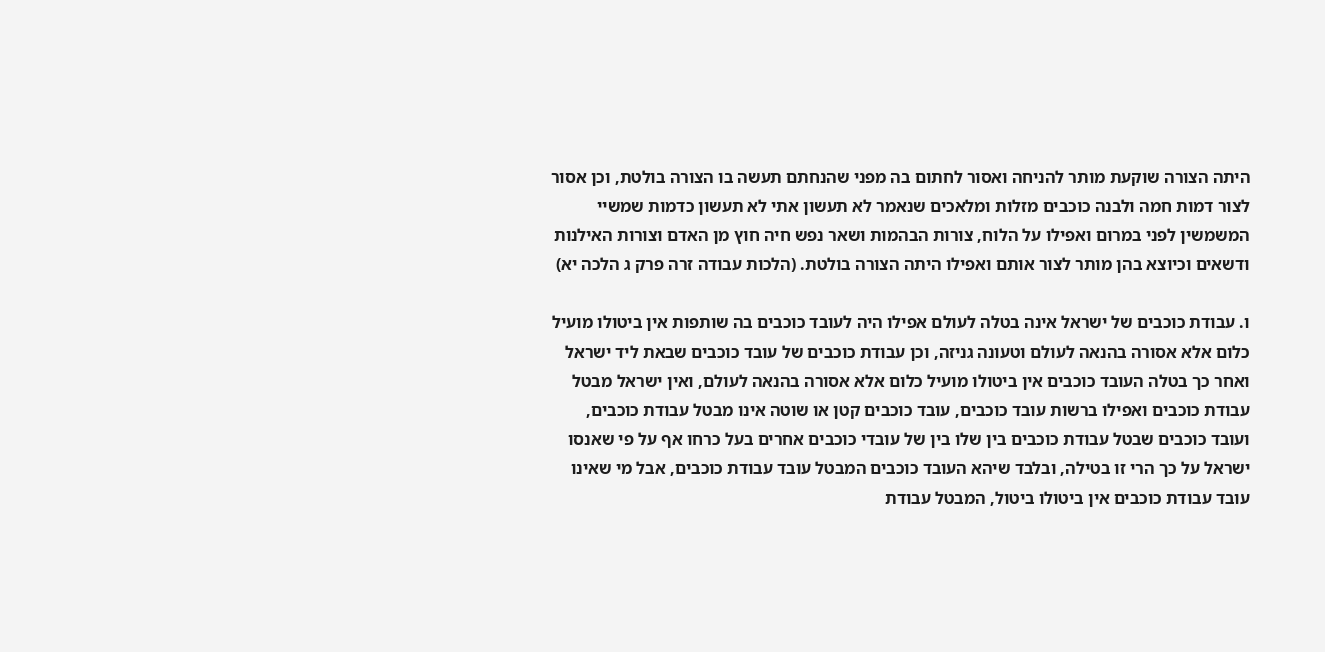היתה הצורה שוקעת מותר להניחה ואסור לחתום בה מפני שהנחתם תעשה בו הצורה בולטת, וכן אסור לצור דמות חמה ולבנה כוכבים מזלות ומלאכים שנאמר לא תעשון אתי לא תעשון כדמות שמשיי המשמשין לפני במרום ואפילו על הלוח, צורות הבהמות ושאר נפש חיה חוץ מן האדם וצורות האילנות ודשאים וכיוצא בהן מותר לצור אותם ואפילו היתה הצורה בולטת. (הלכות עבודה זרה פרק ג הלכה יא)

ו. עבודת כוכבים של ישראל אינה בטלה לעולם אפילו היה לעובד כוכבים בה שותפות אין ביטולו מועיל כלום אלא אסורה בהנאה לעולם וטעונה גניזה, וכן עבודת כוכבים של עובד כוכבים שבאת ליד ישראל ואחר כך בטלה העובד כוכבים אין ביטולו מועיל כלום אלא אסורה בהנאה לעולם, ואין ישראל מבטל עבודת כוכבים ואפילו ברשות עובד כוכבים, עובד כוכבים קטן או שוטה אינו מבטל עבודת כוכבים, ועובד כוכבים שבטל עבודת כוכבים בין שלו בין של עובדי כוכבים אחרים בעל כרחו אף על פי שאנסו ישראל על כך הרי זו בטילה, ובלבד שיהא העובד כוכבים המבטל עובד עבודת כוכבים, אבל מי שאינו עובד עבודת כוכבים אין ביטולו ביטול, המבטל עבודת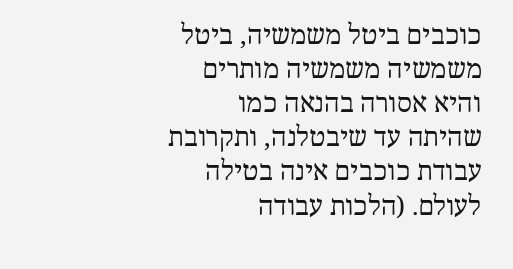כוכבים ביטל משמשיה, ביטל משמשיה משמשיה מותרים והיא אסורה בהנאה כמו שהיתה עד שיבטלנה, ותקרובת עבודת כוכבים אינה בטילה לעולם. (הלכות עבודה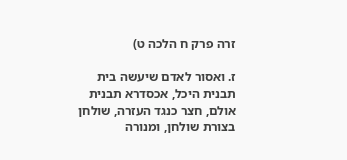זרה פרק ח הלכה ט)

ז. ואסור לאדם שיעשה בית תבנית היכל, אכסדרא תבנית אולם, חצר כנגד העזרה, שולחן בצורת שולחן, ומנורה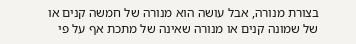בצורת מנורה, אבל עושה הוא מנורה של חמשה קנים או של שמונה קנים או מנורה שאינה של מתכת אף על פי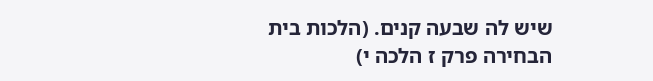שיש לה שבעה קנים. (הלכות בית הבחירה פרק ז הלכה י)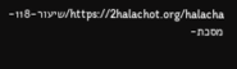https://2halachot.org/halacha/שיעור-118-מסכת-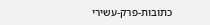כתובות-פרק-עשירי